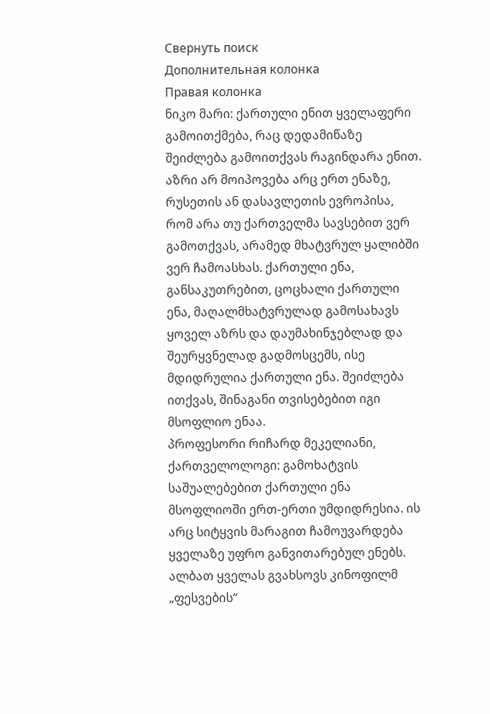Свернуть поиск
Дополнительная колонка
Правая колонка
ნიკო მარი: ქართული ენით ყველაფერი გამოითქმება, რაც დედამიწაზე შეიძლება გამოითქვას რაგინდარა ენით. აზრი არ მოიპოვება არც ერთ ენაზე, რუსეთის ან დასავლეთის ევროპისა, რომ არა თუ ქართველმა სავსებით ვერ გამოთქვას, არამედ მხატვრულ ყალიბში ვერ ჩამოასხას. ქართული ენა, განსაკუთრებით, ცოცხალი ქართული ენა, მაღალმხატვრულად გამოსახავს ყოველ აზრს და დაუმახინჯებლად და შეურყვნელად გადმოსცემს, ისე მდიდრულია ქართული ენა. შეიძლება ითქვას, შინაგანი თვისებებით იგი მსოფლიო ენაა.
პროფესორი რიჩარდ მეკელიანი, ქართველოლოგი: გამოხატვის საშუალებებით ქართული ენა მსოფლიოში ერთ-ერთი უმდიდრესია. ის არც სიტყვის მარაგით ჩამოუვარდება ყველაზე უფრო განვითარებულ ენებს.
ალბათ ყველას გვახსოვს კინოფილმ „ფესვების“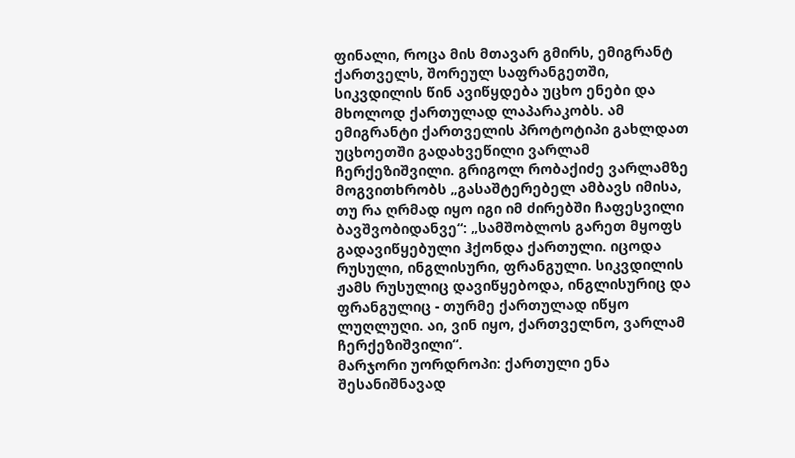ფინალი, როცა მის მთავარ გმირს, ემიგრანტ ქართველს, შორეულ საფრანგეთში, სიკვდილის წინ ავიწყდება უცხო ენები და მხოლოდ ქართულად ლაპარაკობს. ამ ემიგრანტი ქართველის პროტოტიპი გახლდათ უცხოეთში გადახვეწილი ვარლამ ჩერქეზიშვილი. გრიგოლ რობაქიძე ვარლამზე მოგვითხრობს „გასაშტერებელ ამბავს იმისა, თუ რა ღრმად იყო იგი იმ ძირებში ჩაფესვილი ბავშვობიდანვე“: „სამშობლოს გარეთ მყოფს გადავიწყებული ჰქონდა ქართული. იცოდა რუსული, ინგლისური, ფრანგული. სიკვდილის ჟამს რუსულიც დავიწყებოდა, ინგლისურიც და ფრანგულიც - თურმე ქართულად იწყო ლუღლუღი. აი, ვინ იყო, ქართველნო, ვარლამ ჩერქეზიშვილი“.
მარჯორი უორდროპი: ქართული ენა შესანიშნავად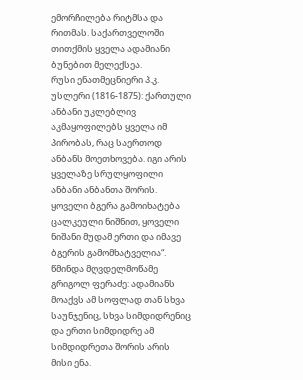ემორჩილება რიტმსა და რითმას. საქართველოში თითქმის ყველა ადამიანი ბუნებით მელექსეა.
რუსი ენათმეცნიერი პ.კ. უსლერი (1816-1875): ქართული ანბანი უკლებლივ აკმაყოფილებს ყველა იმ პირობას, რაც საერთოდ ანბანს მოეთხოვება. იგი არის ყველაზე სრულყოფილი ანბანი ანბანთა შორის. ყოველი ბგერა გამოიხატება ცალკეული ნიშნით, ყოველი ნიშანი მუდამ ერთი და იმავე ბგერის გამომხატველია“.
წმინდა მღვდელმოწამე გრიგოლ ფერაძე: ადამიანს მოაქვს ამ სოფლად თან სხვა საუნჯენიც, სხვა სიმდიდრენიც და ერთი სიმდიდრე ამ სიმდიდრეთა შორის არის მისი ენა.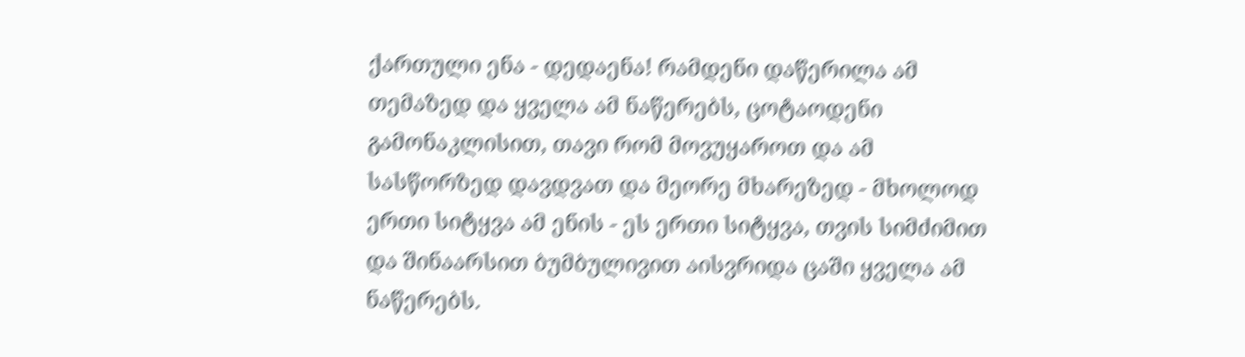ქართული ენა - დედაენა! რამდენი დაწერილა ამ თემაზედ და ყველა ამ ნაწერებს, ცოტაოდენი გამონაკლისით, თავი რომ მოვუყაროთ და ამ სასწორზედ დავდვათ და მეორე მხარეზედ - მხოლოდ ერთი სიტყვა ამ ენის - ეს ერთი სიტყვა, თვის სიმძიმით და შინაარსით ბუმბულივით აისვრიდა ცაში ყველა ამ ნაწერებს.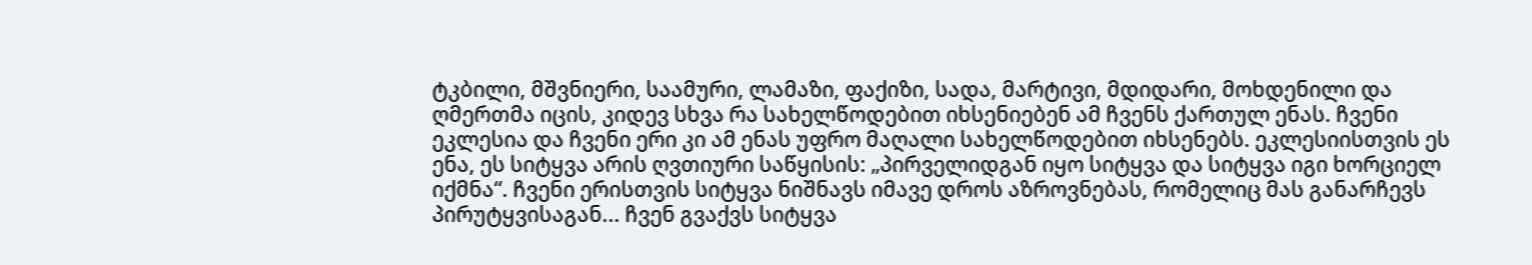ტკბილი, მშვნიერი, საამური, ლამაზი, ფაქიზი, სადა, მარტივი, მდიდარი, მოხდენილი და ღმერთმა იცის, კიდევ სხვა რა სახელწოდებით იხსენიებენ ამ ჩვენს ქართულ ენას. ჩვენი ეკლესია და ჩვენი ერი კი ამ ენას უფრო მაღალი სახელწოდებით იხსენებს. ეკლესიისთვის ეს ენა, ეს სიტყვა არის ღვთიური საწყისის: „პირველიდგან იყო სიტყვა და სიტყვა იგი ხორციელ იქმნა“. ჩვენი ერისთვის სიტყვა ნიშნავს იმავე დროს აზროვნებას, რომელიც მას განარჩევს პირუტყვისაგან... ჩვენ გვაქვს სიტყვა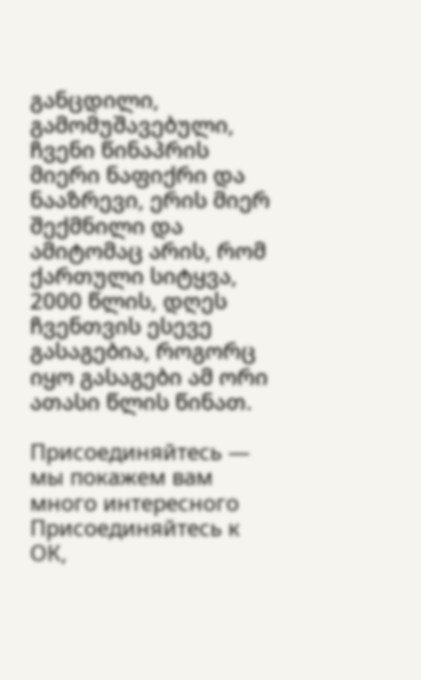განცდილი, გამომუშავებული, ჩვენი წინაპრის მიერი ნაფიქრი და ნააზრევი, ერის მიერ შექმნილი და ამიტომაც არის, რომ ქართული სიტყვა, 2000 წლის, დღეს ჩვენთვის ესევე გასაგებია, როგორც იყო გასაგები ამ ორი ათასი წლის წინათ.

Присоединяйтесь — мы покажем вам много интересного
Присоединяйтесь к ОК,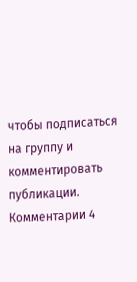чтобы подписаться на группу и комментировать публикации.
Комментарии 4